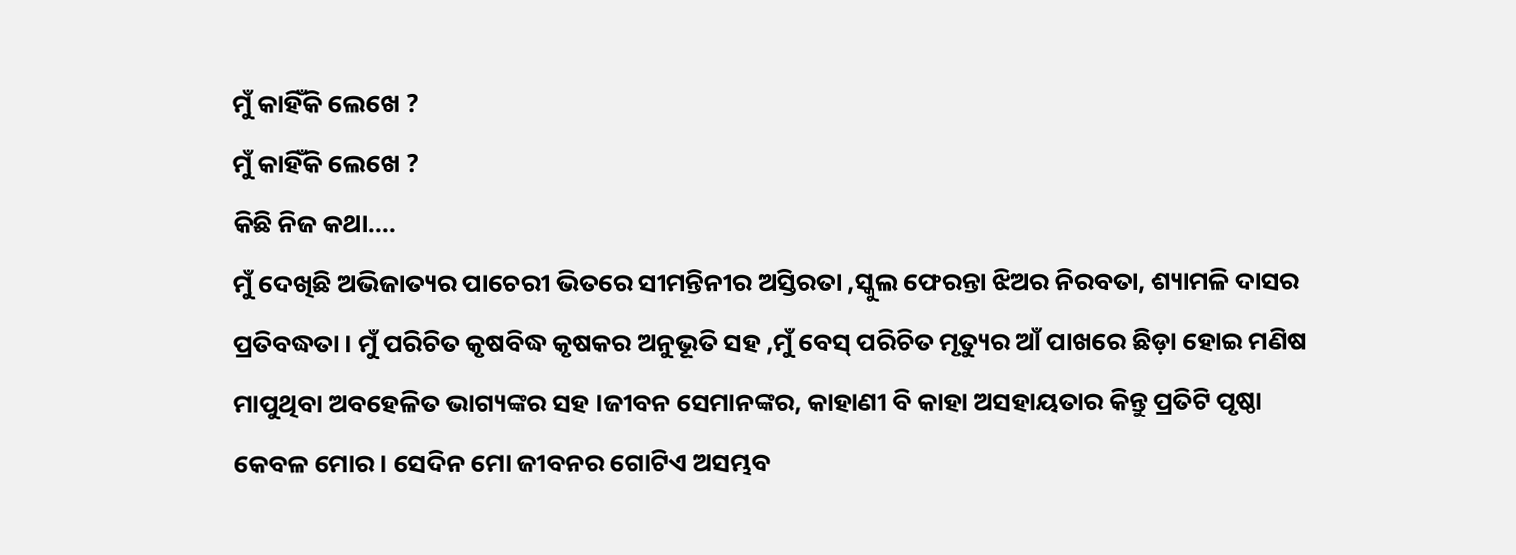ମୁଁ କାହିଁକି ଲେଖେ ?
ମୁଁ କାହିଁକି ଲେଖେ ?
କିଛି ନିଜ କଥା....
ମୁଁ ଦେଖିଛି ଅଭିଜାତ୍ୟର ପାଚେରୀ ଭିତରେ ସୀମନ୍ତିନୀର ଅସ୍ତିରତା ,ସ୍କୁଲ ଫେରନ୍ତା ଝିଅର ନିରବତା, ଶ୍ୟାମଳି ଦାସର ପ୍ରତିବଦ୍ଧତା । ମୁଁ ପରିଚିତ କୃଷବିଦ୍ଧ କୃଷକର ଅନୁଭୂତି ସହ ,ମୁଁ ବେସ୍ ପରିଚିତ ମୃତ୍ୟୁର ଆଁ ପାଖରେ ଛିଡ଼ା ହୋଇ ମଣିଷ ମାପୁଥିବା ଅବହେଳିତ ଭାଗ୍ୟଙ୍କର ସହ ।ଜୀବନ ସେମାନଙ୍କର, କାହାଣୀ ବି କାହା ଅସହାୟତାର କିନ୍ତୁ ପ୍ରତିଟି ପୃଷ୍ଠା କେବଳ ମୋର । ସେଦିନ ମୋ ଜୀବନର ଗୋଟିଏ ଅସମ୍ଭବ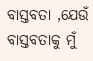ବାସ୍ତବତା ,ଯେଉଁ ବାସ୍ତବତାକୁ ମୁଁ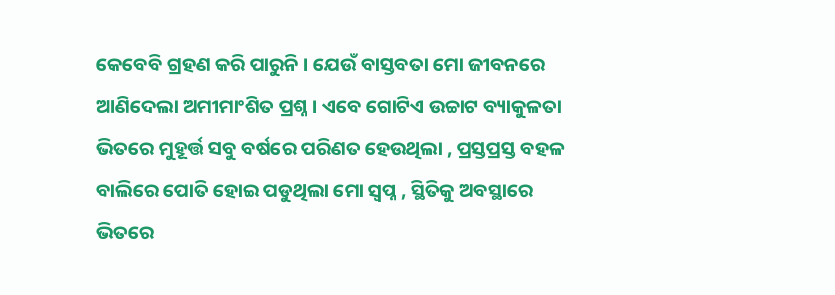କେବେବି ଗ୍ରହଣ କରି ପାରୁନି । ଯେଉଁ ବାସ୍ତବତା ମୋ ଜୀବନରେ ଆଣିଦେଲା ଅମୀମାଂଶିତ ପ୍ରଶ୍ନ । ଏବେ ଗୋଟିଏ ଉଚ୍ଚାଟ ବ୍ୟାକୁଳତା ଭିତରେ ମୁହୂର୍ତ୍ତ ସବୁ ବର୍ଷରେ ପରିଣତ ହେଉଥିଲା , ପ୍ରସ୍ତପ୍ରସ୍ତ ବହଳ ବାଲିରେ ପୋତି ହୋଇ ପଡୁଥିଲା ମୋ ସ୍ୱପ୍ନ , ସ୍ଥିତିକୁ ଅବସ୍ଥାରେ ଭିତରେ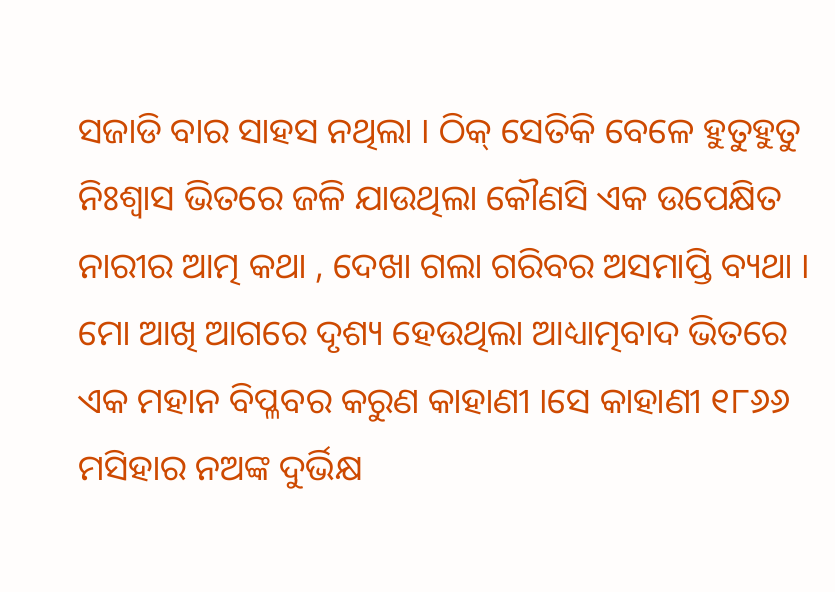ସଜାଡି ବାର ସାହସ ନଥିଲା । ଠିକ୍ ସେତିକି ବେଳେ ହୁତୁହୁତୁ ନିଃଶ୍ବାସ ଭିତରେ ଜଳି ଯାଉଥିଲା କୌଣସି ଏକ ଉପେକ୍ଷିତ ନାରୀର ଆତ୍ମ କଥା , ଦେଖା ଗଲା ଗରିବର ଅସମାପ୍ତି ବ୍ୟଥା । ମୋ ଆଖି ଆଗରେ ଦୃଶ୍ୟ ହେଉଥିଲା ଆଧ୍ୟାତ୍ମବାଦ ଭିତରେ ଏକ ମହାନ ବିପ୍ଳବର କରୁଣ କାହାଣୀ ।ସେ କାହାଣୀ ୧୮୬୬ ମସିହାର ନଅଙ୍କ ଦୁର୍ଭିକ୍ଷ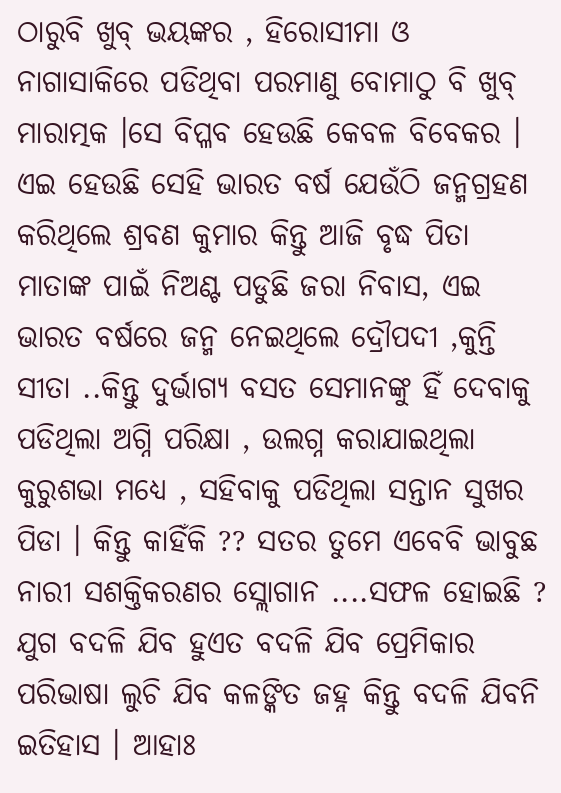ଠାରୁବି ଖୁବ୍ ଭୟଙ୍କର , ହିରୋସୀମା ଓ ନାଗାସାକିରେ ପଡିଥିବା ପରମାଣୁ ବୋମାଠୁ ବି ଖୁବ୍ ମାରାତ୍ମକ ।ସେ ବିପ୍ଳବ ହେଉଛି କେବଳ ବିବେକର । ଏଇ ହେଉଛି ସେହି ଭାରତ ବର୍ଷ ଯେଉଁଠି ଜନ୍ମଗ୍ରହଣ କରିଥିଲେ ଶ୍ରବଣ କୁମାର କିନ୍ତୁ ଆଜି ବୃଦ୍ଧ ପିତା ମାତାଙ୍କ ପାଇଁ ନିଅଣ୍ଟ ପଡୁଛି ଜରା ନିବାସ, ଏଇ ଭାରତ ବର୍ଷରେ ଜନ୍ମ ନେଇଥିଲେ ଦ୍ରୌପଦୀ ,କୁନ୍ତି ସୀତା ..କିନ୍ତୁ ଦୁର୍ଭାଗ୍ୟ ବସତ ସେମାନଙ୍କୁ ହିଁ ଦେବାକୁ ପଡିଥିଲା ଅଗ୍ନି ପରିକ୍ଷା , ଉଲଗ୍ନ କରାଯାଇଥିଲା କୁରୁଶଭା ମଧ୍ୟେ , ସହିବାକୁ ପଡିଥିଲା ସନ୍ତାନ ସୁଖର ପିଡା । କିନ୍ତୁ କାହିଁକି ?? ସତର ତୁମେ ଏବେବି ଭାବୁଛ ନାରୀ ସଶକ୍ତିକରଣର ସ୍ଲୋଗାନ ....ସଫଳ ହୋଇଛି ? ଯୁଗ ବଦଳି ଯିବ ହୁଏତ ବଦଳି ଯିବ ପ୍ରେମିକାର ପରିଭାଷା ଲୁଚି ଯିବ କଳଙ୍କିତ ଜହ୍ନ କିନ୍ତୁ ବଦଳି ଯିବନି ଇତିହାସ । ଆହାଃ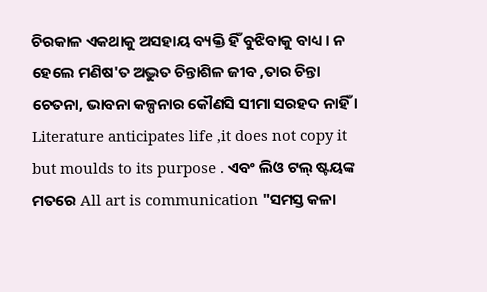ଚିରକାଳ ଏକଥାକୁ ଅସହାୟ ବ୍ୟକ୍ତି ହିଁ ବୁଝିବାକୁ ବାଧ୍ୟ । ନ ହେଲେ ମଣିଷ'ତ ଅଦ୍ଭୁତ ଚିନ୍ତାଶିଳ ଜୀବ ,ତାର ଚିନ୍ତା ଚେତନା, ଭାବନା କଳ୍ପନାର କୌଣସି ସୀମା ସରହଦ ନାହିଁ । Literature anticipates life ,it does not copy it but moulds to its purpose . ଏବଂ ଲିଓ ଟଲ୍ ଷ୍ଟୟଙ୍କ ମତରେ All art is communication "ସମସ୍ତ କଳା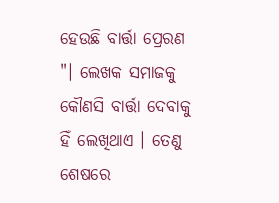ହେଉଛି ବାର୍ତ୍ତା ପ୍ରେରଣ "। ଲେଖକ ସମାଜକୁ କୌଣସି ବାର୍ତ୍ତା ଦେବାକୁ ହିଁ ଲେଖିଥାଏ । ତେଣୁ ଶେଷରେ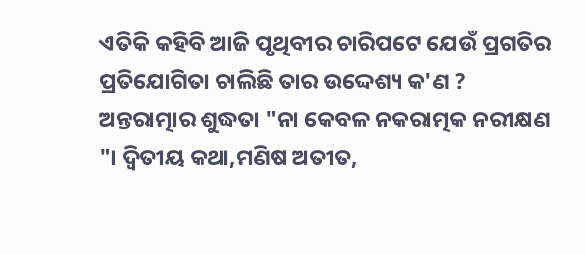ଏତିକି କହିବି ଆଜି ପୃଥିବୀର ଚାରିପଟେ ଯେଉଁ ପ୍ରଗତିର ପ୍ରତିଯୋଗିତା ଚାଲିଛି ତାର ଉଦ୍ଦେଶ୍ୟ କ'ଣ ? ଅନ୍ତରାତ୍ମାର ଶୁଦ୍ଧତା "ନା କେବଳ ନକରାତ୍ମକ ନରୀକ୍ଷଣ "। ଦ୍ୱିତୀୟ କଥା,ମଣିଷ ଅତୀତ,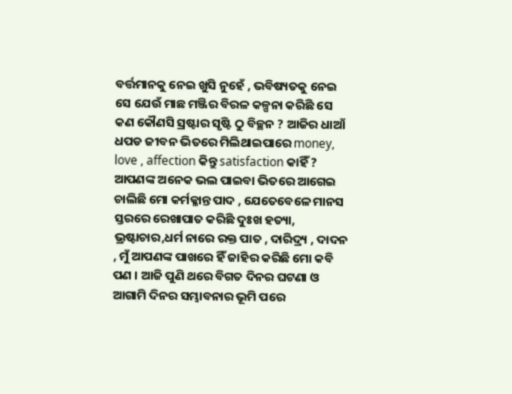ବର୍ତ୍ତମାନକୁ ନେଇ ଖୁସି ନୁହେଁ , ଭବିଷ୍ୟତକୁ ନେଇ ସେ ଯେଉଁ ମାଛ ମଞ୍ଜିର ବିରଳ କଳ୍ପନା କରିଛି ସେ କଣ କୌଣସି ସ୍ରଷ୍ଟାର ସୃଷ୍ଟି ଠୁ ବିଚ୍ଛନ ? ଆଜିର ଧାଆଁ ଧପଡ ଜୀବନ ଭିତରେ ମିଲିଥାଇପାରେ money, love , affection କିନ୍ତୁ satisfaction କାହିଁ ? ଆପଣଙ୍କ ଅନେକ ଭଲ ପାଇବା ଭିତରେ ଆଗେଇ ଚାଲିଛି ମୋ କର୍ମକ୍ଳାନ୍ତ ପାଦ , ଯେତେବେଳେ ମାନସ ସ୍ତରରେ ରେଖାପାତ କରିଛି ଦୁଃଖ ହତ୍ୟା, ଭ୍ରଷ୍ଟାଚାର,ଧର୍ମ ନାରେ ରକ୍ତ ପାତ , ଦାରିଦ୍ର୍ୟ , ଦାଦନ , ମୁଁ ଆପଣଙ୍କ ପାଖରେ ହିଁ ଜାହିର କରିଛି ମୋ କବି ପଣ । ଆଜି ପୁଣି ଥରେ ବିଗତ ଦିନର ଘଟଣା ଓ ଆଗାମି ଦିନର ସମ୍ଭାବନାର ଭୂମି ପରେ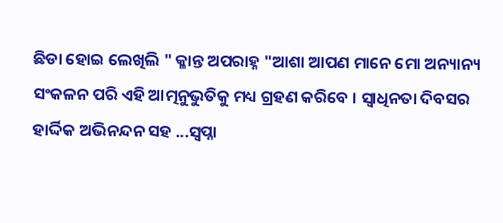ଛିଡା ହୋଇ ଲେଖିଲି " କ୍ଳାନ୍ତ ଅପରାହ୍ନ "ଆଶା ଆପଣ ମାନେ ମୋ ଅନ୍ୟାନ୍ୟ ସଂକଳନ ପରି ଏହି ଆତ୍ମନୁଭୁତିକୁ ମଧ୍ୟ ଗ୍ରହଣ କରିବେ । ସ୍ୱାଧିନତା ଦିବସର ହାର୍ଦ୍ଦିକ ଅଭିନନ୍ଦନ ସହ ...ସ୍ୱପ୍ନା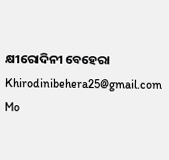କ୍ଷୀରୋଦିନୀ ବେହେରା
Khirodinibehera25@gmail.com
Mo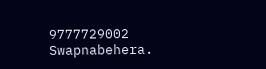9777729002
Swapnabehera.